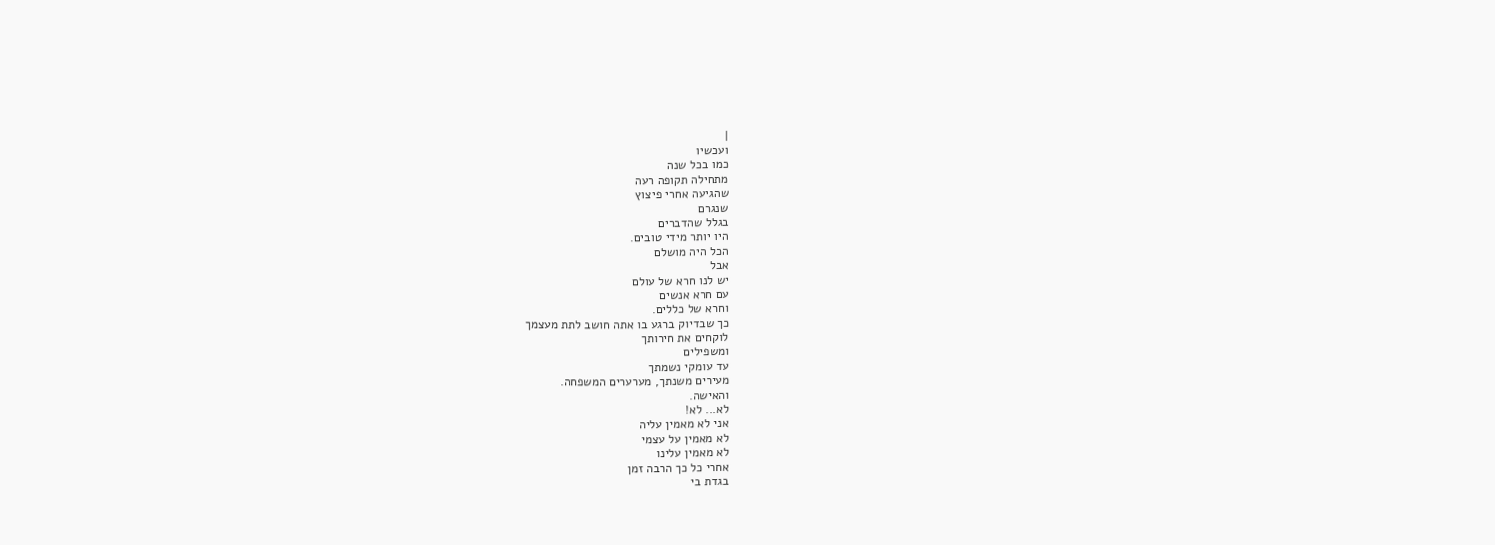|
ועכשיו
כמו בכל שנה
מתחילה תקופה רעה
שהגיעה אחרי פיצוץ
שנגרם
בגלל שהדברים
היו יותר מידי טובים.
הכל היה מושלם
אבל
יש לנו חרא של עולם
עם חרא אנשים
וחרא של כללים.
כך שבדיוק ברגע בו אתה חושב לתת מעצמך
לוקחים את חירותך
ומשפילים
עד עומקי נשמתך
מעירים משנתך, מערערים המשפחה.
והאישה.
לא... לא!
אני לא מאמין עליה
לא מאמין על עצמי
לא מאמין עלינו
אחרי כל כך הרבה זמן
בגדת בי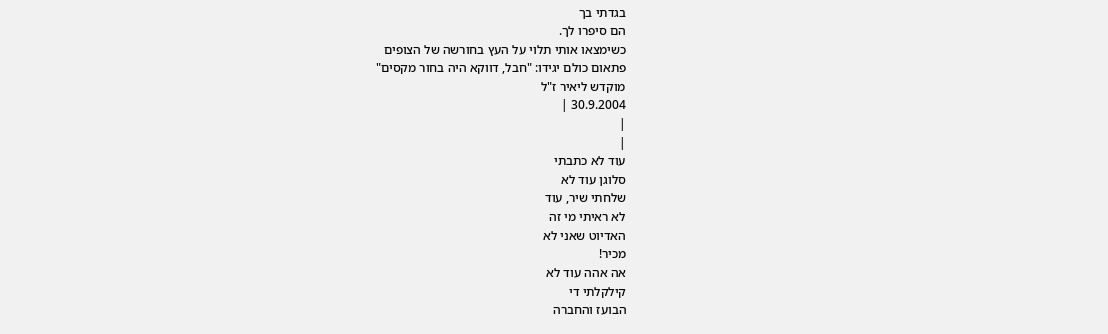בגדתי בך
הם סיפרו לך.
כשימצאו אותי תלוי על העץ בחורשה של הצופים
פתאום כולם יגידו: "חבל, דווקא היה בחור מקסים"
מוקדש ליאיר ז"ל
30.9.2004 |
|
|
עוד לא כתבתי
סלוגן עוד לא
שלחתי שיר, עוד
לא ראיתי מי זה
האדיוט שאני לא
מכיר!
אה אהה עוד לא
קילקלתי די
הבועז והחברה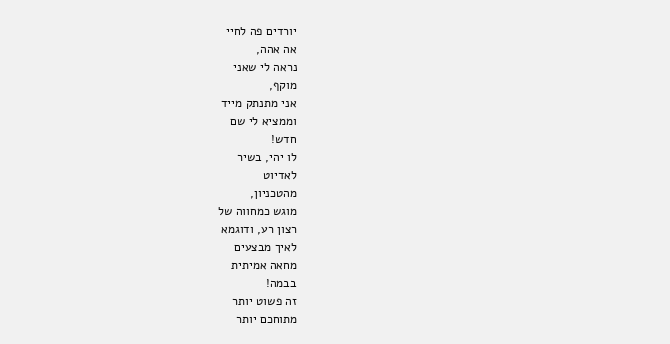יורדים פה לחיי
אה אהה,
נראה לי שאני
מוקף,
אני מתנתק מייד
וממציא לי שם
חדש!
לו יהי, בשיר
לאדיוט
מהטכניון,
מוגש כמחווה של
רצון רע, ודוגמא
לאיך מבצעים
מחאה אמיתית
בבמה!
זה פשוט יותר
מתוחכם יותר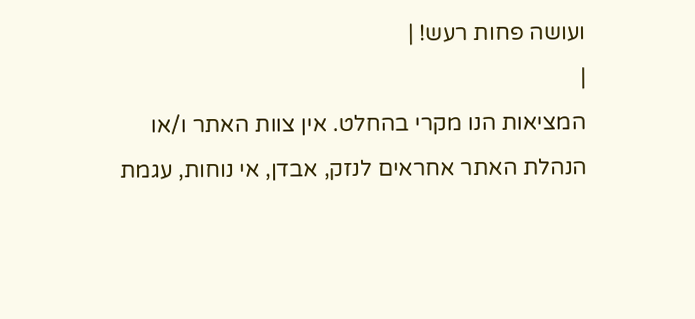ועושה פחות רעש! |
|
המציאות הנו מקרי בהחלט. אין צוות האתר ו/או
הנהלת האתר אחראים לנזק, אבדן, אי נוחות, עגמת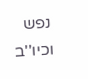נפש וכיו''ב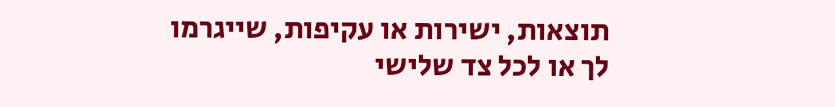תוצאות, ישירות או עקיפות, שייגרמו
לך או לכל צד שלישי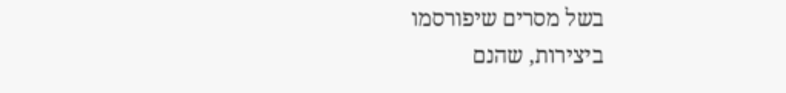בשל מסרים שיפורסמו
ביצירות, שהנם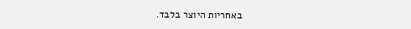באחריות היוצר בלבד.